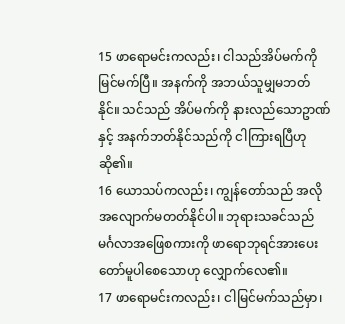15 ဖာရောမင်းကလည်း၊ ငါသည်အိပ်မက်ကိုမြင်မက်ပြီ။ အနက်ကို အဘယ်သူမျှမဘတ်နိုင်။ သင်သည် အိပ်မက်ကို နားလည်သောဥာဏ်နှင့် အနက်ဘတ်နိုင်သည်ကို ငါကြားရပြီဟုဆို၏။
16 ယောသပ်ကလည်း၊ ကျွန်တော်သည် အလိုအလျောက်မတတ်နိုင်ပါ။ ဘုရားသခင်သည် မင်္ဂလာအဖြေစကားကို ဖာရောဘုရင်အားပေးတော်မူပါစေသောဟု လျှောက်လေ၏။
17 ဖာရောမင်းကလည်း၊ ငါမြင်မက်သည်မှာ၊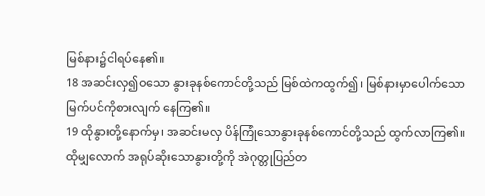မြစ်နား၌ငါရပ်နေ၏။
18 အဆင်းလှ၍ဝသော နွားခုနစ်ကောင်တို့သည် မြစ်ထဲကထွက်၍၊ မြစ်နားမှာပေါက်သော မြက်ပင်ကိုစားလျက် နေကြ၏။
19 ထိုနွားတို့နောက်မှ၊ အဆင်းမလှ ပိန်ကြုံသောနွားခုနစ်ကောင်တို့သည် ထွက်လာကြ၏။ ထိုမျှလောက် အရုပ်ဆိုးသောနွားတို့ကို အဲဂုတ္တုပြည်တ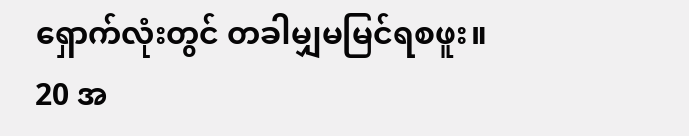ရှောက်လုံးတွင် တခါမျှမမြင်ရစဖူး။
20 အ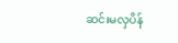ဆင်းမလှပိန်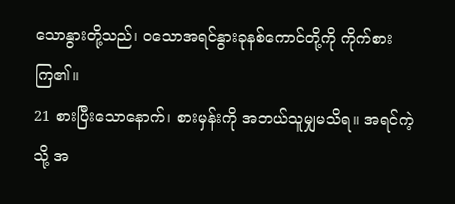သောနွားတို့သည်၊ ဝသောအရင်နွားခုနစ်ကောင်တို့ကို ကိုက်စားကြ၏။
21 စားပြီးသောနောက်၊ စားမှန်းကို အဘယ်သူမျှမသိရ။ အရင်ကဲ့သို့ အ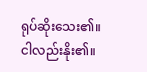ရုပ်ဆိုးသေး၏။ ငါလည်းနိုး၏။